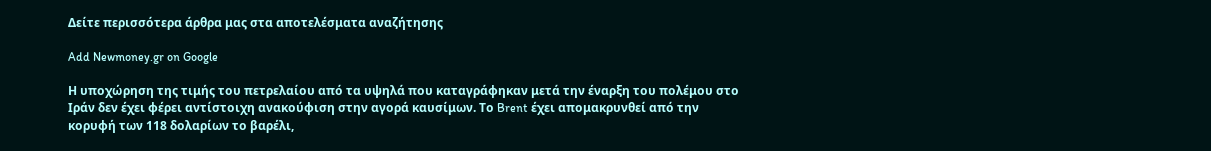Δείτε περισσότερα άρθρα μας στα αποτελέσματα αναζήτησης

Add Newmoney.gr on Google

Η υποχώρηση της τιμής του πετρελαίου από τα υψηλά που καταγράφηκαν μετά την έναρξη του πολέμου στο Ιράν δεν έχει φέρει αντίστοιχη ανακούφιση στην αγορά καυσίμων. Το Brent έχει απομακρυνθεί από την κορυφή των 118 δολαρίων το βαρέλι,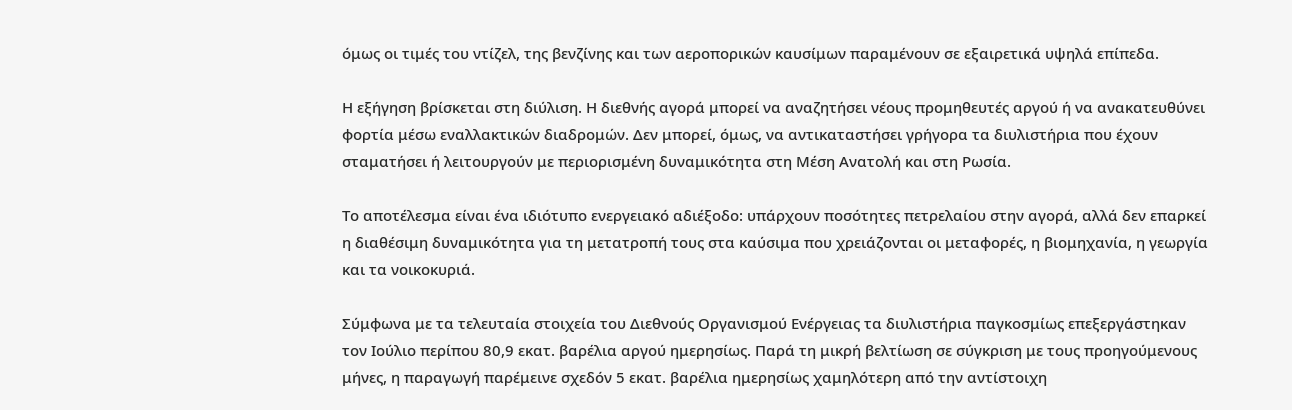όμως οι τιμές του ντίζελ, της βενζίνης και των αεροπορικών καυσίμων παραμένουν σε εξαιρετικά υψηλά επίπεδα.

Η εξήγηση βρίσκεται στη διύλιση. Η διεθνής αγορά μπορεί να αναζητήσει νέους προμηθευτές αργού ή να ανακατευθύνει φορτία μέσω εναλλακτικών διαδρομών. Δεν μπορεί, όμως, να αντικαταστήσει γρήγορα τα διυλιστήρια που έχουν σταματήσει ή λειτουργούν με περιορισμένη δυναμικότητα στη Μέση Ανατολή και στη Ρωσία.

Το αποτέλεσμα είναι ένα ιδιότυπο ενεργειακό αδιέξοδο: υπάρχουν ποσότητες πετρελαίου στην αγορά, αλλά δεν επαρκεί η διαθέσιμη δυναμικότητα για τη μετατροπή τους στα καύσιμα που χρειάζονται οι μεταφορές, η βιομηχανία, η γεωργία και τα νοικοκυριά.

Σύμφωνα με τα τελευταία στοιχεία του Διεθνούς Οργανισμού Ενέργειας τα διυλιστήρια παγκοσμίως επεξεργάστηκαν τον Ιούλιο περίπου 80,9 εκατ. βαρέλια αργού ημερησίως. Παρά τη μικρή βελτίωση σε σύγκριση με τους προηγούμενους μήνες, η παραγωγή παρέμεινε σχεδόν 5 εκατ. βαρέλια ημερησίως χαμηλότερη από την αντίστοιχη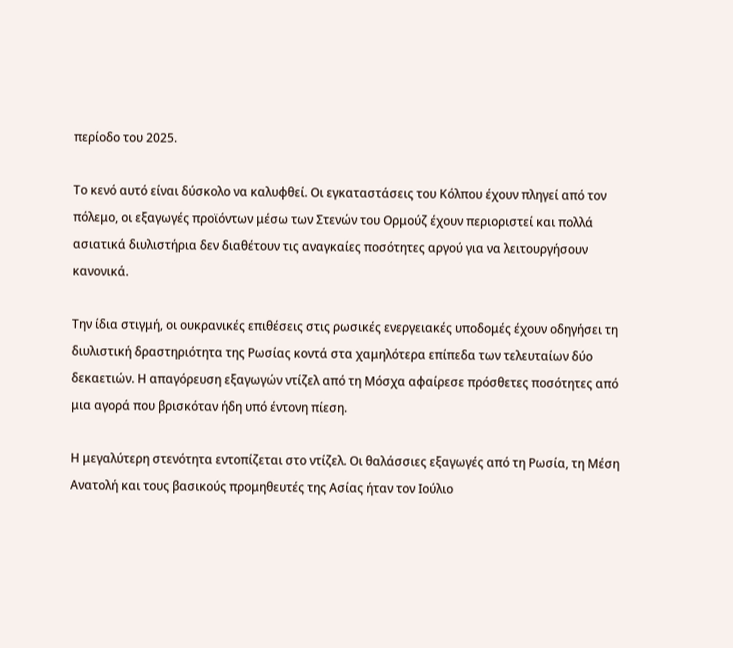περίοδο του 2025.

Το κενό αυτό είναι δύσκολο να καλυφθεί. Οι εγκαταστάσεις του Κόλπου έχουν πληγεί από τον πόλεμο, οι εξαγωγές προϊόντων μέσω των Στενών του Ορμούζ έχουν περιοριστεί και πολλά ασιατικά διυλιστήρια δεν διαθέτουν τις αναγκαίες ποσότητες αργού για να λειτουργήσουν κανονικά.

Την ίδια στιγμή, οι ουκρανικές επιθέσεις στις ρωσικές ενεργειακές υποδομές έχουν οδηγήσει τη διυλιστική δραστηριότητα της Ρωσίας κοντά στα χαμηλότερα επίπεδα των τελευταίων δύο δεκαετιών. Η απαγόρευση εξαγωγών ντίζελ από τη Μόσχα αφαίρεσε πρόσθετες ποσότητες από μια αγορά που βρισκόταν ήδη υπό έντονη πίεση.

Η μεγαλύτερη στενότητα εντοπίζεται στο ντίζελ. Οι θαλάσσιες εξαγωγές από τη Ρωσία, τη Μέση Ανατολή και τους βασικούς προμηθευτές της Ασίας ήταν τον Ιούλιο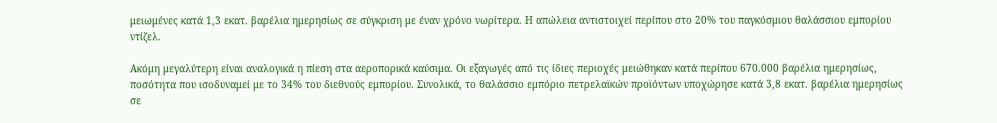μειωμένες κατά 1,3 εκατ. βαρέλια ημερησίως σε σύγκριση με έναν χρόνο νωρίτερα. Η απώλεια αντιστοιχεί περίπου στο 20% του παγκόσμιου θαλάσσιου εμπορίου ντίζελ.

Ακόμη μεγαλύτερη είναι αναλογικά η πίεση στα αεροπορικά καύσιμα. Οι εξαγωγές από τις ίδιες περιοχές μειώθηκαν κατά περίπου 670.000 βαρέλια ημερησίως, ποσότητα που ισοδυναμεί με το 34% του διεθνούς εμπορίου. Συνολικά, το θαλάσσιο εμπόριο πετρελαϊκών προϊόντων υποχώρησε κατά 3,8 εκατ. βαρέλια ημερησίως σε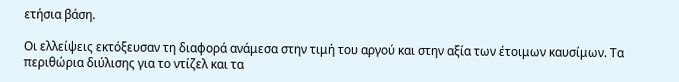ετήσια βάση.

Οι ελλείψεις εκτόξευσαν τη διαφορά ανάμεσα στην τιμή του αργού και στην αξία των έτοιμων καυσίμων. Τα περιθώρια διύλισης για το ντίζελ και τα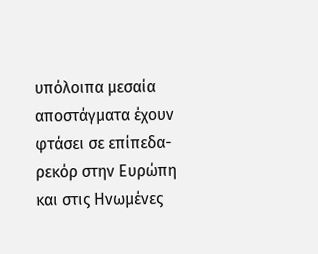υπόλοιπα μεσαία αποστάγματα έχουν φτάσει σε επίπεδα-ρεκόρ στην Ευρώπη και στις Ηνωμένες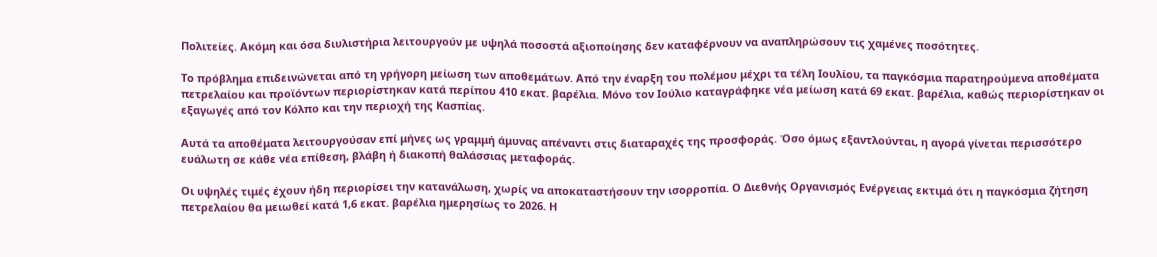Πολιτείες. Ακόμη και όσα διυλιστήρια λειτουργούν με υψηλά ποσοστά αξιοποίησης δεν καταφέρνουν να αναπληρώσουν τις χαμένες ποσότητες.

Το πρόβλημα επιδεινώνεται από τη γρήγορη μείωση των αποθεμάτων. Από την έναρξη του πολέμου μέχρι τα τέλη Ιουλίου, τα παγκόσμια παρατηρούμενα αποθέματα πετρελαίου και προϊόντων περιορίστηκαν κατά περίπου 410 εκατ. βαρέλια. Μόνο τον Ιούλιο καταγράφηκε νέα μείωση κατά 69 εκατ. βαρέλια, καθώς περιορίστηκαν οι εξαγωγές από τον Κόλπο και την περιοχή της Κασπίας.

Αυτά τα αποθέματα λειτουργούσαν επί μήνες ως γραμμή άμυνας απέναντι στις διαταραχές της προσφοράς. Όσο όμως εξαντλούνται, η αγορά γίνεται περισσότερο ευάλωτη σε κάθε νέα επίθεση, βλάβη ή διακοπή θαλάσσιας μεταφοράς.

Οι υψηλές τιμές έχουν ήδη περιορίσει την κατανάλωση, χωρίς να αποκαταστήσουν την ισορροπία. Ο Διεθνής Οργανισμός Ενέργειας εκτιμά ότι η παγκόσμια ζήτηση πετρελαίου θα μειωθεί κατά 1,6 εκατ. βαρέλια ημερησίως το 2026. Η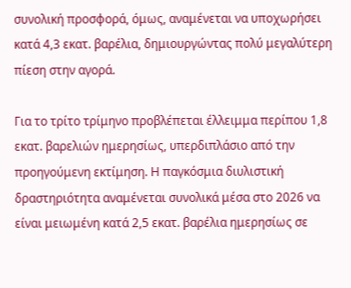συνολική προσφορά, όμως, αναμένεται να υποχωρήσει κατά 4,3 εκατ. βαρέλια, δημιουργώντας πολύ μεγαλύτερη πίεση στην αγορά.

Για το τρίτο τρίμηνο προβλέπεται έλλειμμα περίπου 1,8 εκατ. βαρελιών ημερησίως, υπερδιπλάσιο από την προηγούμενη εκτίμηση. Η παγκόσμια διυλιστική δραστηριότητα αναμένεται συνολικά μέσα στο 2026 να είναι μειωμένη κατά 2,5 εκατ. βαρέλια ημερησίως σε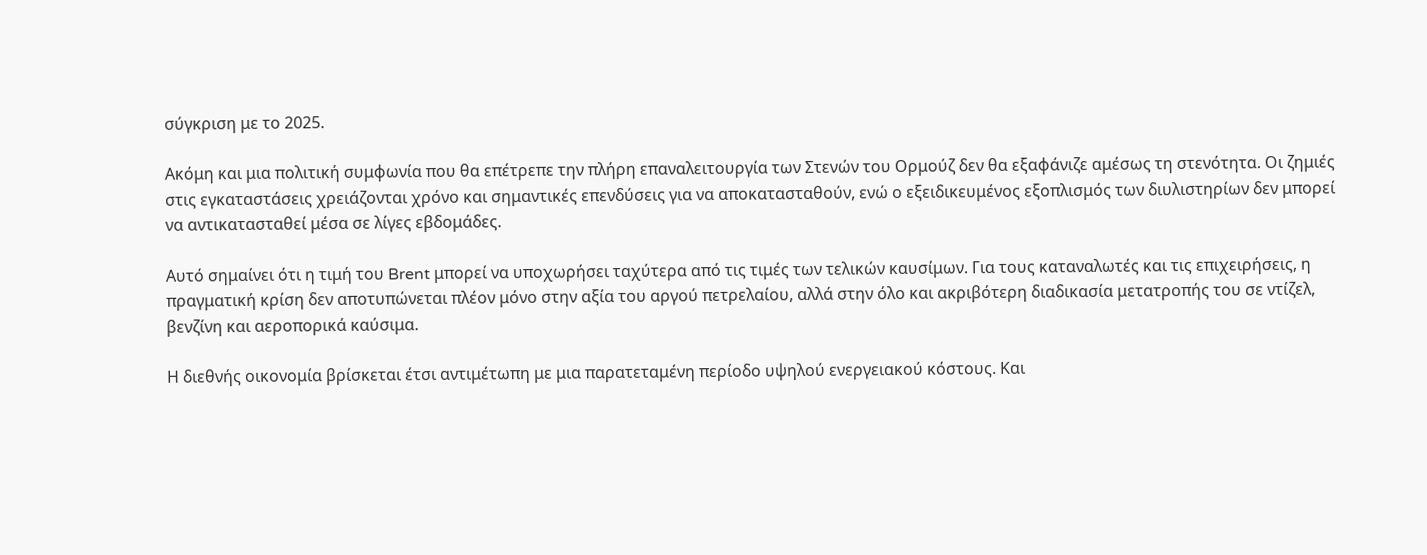σύγκριση με το 2025.

Ακόμη και μια πολιτική συμφωνία που θα επέτρεπε την πλήρη επαναλειτουργία των Στενών του Ορμούζ δεν θα εξαφάνιζε αμέσως τη στενότητα. Οι ζημιές στις εγκαταστάσεις χρειάζονται χρόνο και σημαντικές επενδύσεις για να αποκατασταθούν, ενώ ο εξειδικευμένος εξοπλισμός των διυλιστηρίων δεν μπορεί να αντικατασταθεί μέσα σε λίγες εβδομάδες.

Αυτό σημαίνει ότι η τιμή του Brent μπορεί να υποχωρήσει ταχύτερα από τις τιμές των τελικών καυσίμων. Για τους καταναλωτές και τις επιχειρήσεις, η πραγματική κρίση δεν αποτυπώνεται πλέον μόνο στην αξία του αργού πετρελαίου, αλλά στην όλο και ακριβότερη διαδικασία μετατροπής του σε ντίζελ, βενζίνη και αεροπορικά καύσιμα.

Η διεθνής οικονομία βρίσκεται έτσι αντιμέτωπη με μια παρατεταμένη περίοδο υψηλού ενεργειακού κόστους. Και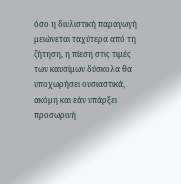όσο η διυλιστική παραγωγή μειώνεται ταχύτερα από τη ζήτηση, η πίεση στις τιμές των καυσίμων δύσκολα θα υποχωρήσει ουσιαστικά, ακόμη και εάν υπάρξει προσωρινή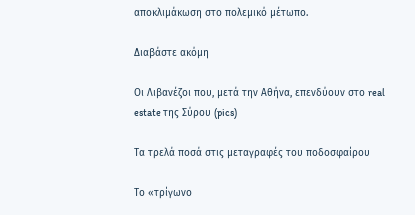αποκλιμάκωση στο πολεμικό μέτωπο.

Διαβάστε ακόμη

Oι Λιβανέζοι που, μετά την Αθήνα, επενδύουν στο real estate της Σύρου (pics)

Τα τρελά ποσά στις μεταγραφές του ποδοσφαίρου

Το «τρίγωνο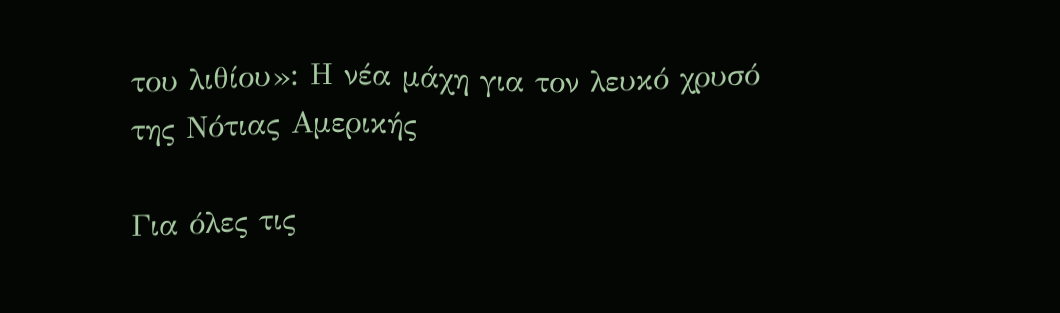του λιθίου»: Η νέα μάχη για τον λευκό χρυσό της Νότιας Αμερικής

Για όλες τις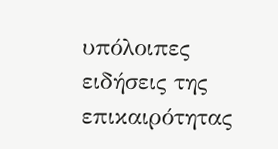υπόλοιπες ειδήσεις της επικαιρότητας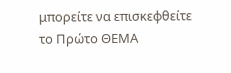μπορείτε να επισκεφθείτε το Πρώτο ΘΕΜΑ